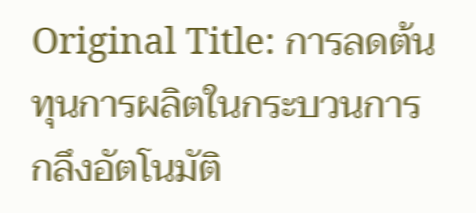Original Title: การลดต้นทุนการผลิตในกระบวนการกลึงอัตโนมัติ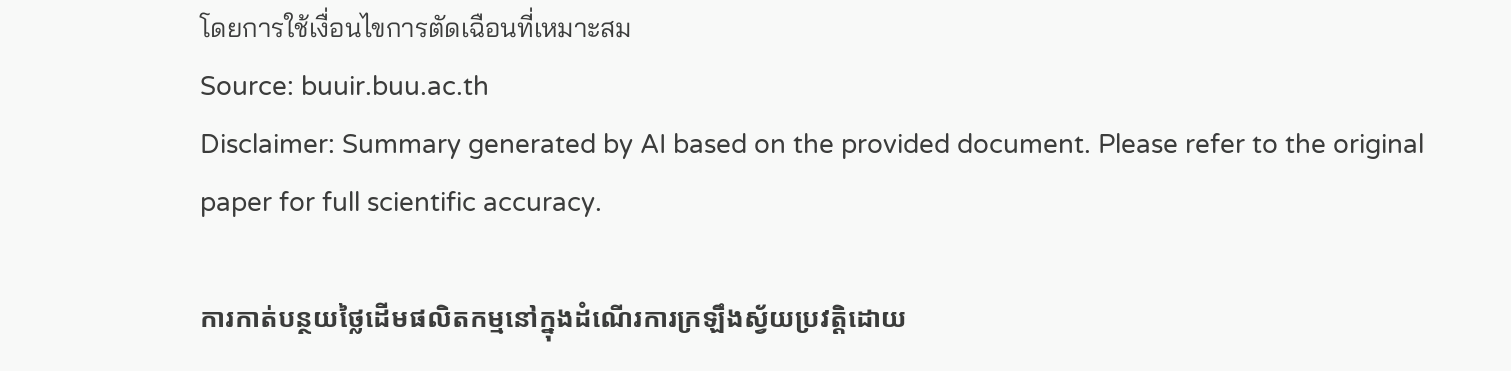โดยการใช้เงื่อนไขการตัดเฉือนที่เหมาะสม
Source: buuir.buu.ac.th
Disclaimer: Summary generated by AI based on the provided document. Please refer to the original paper for full scientific accuracy.

ការកាត់បន្ថយថ្លៃដើមផលិតកម្មនៅក្នុងដំណើរការក្រឡឹងស្វ័យប្រវត្តិដោយ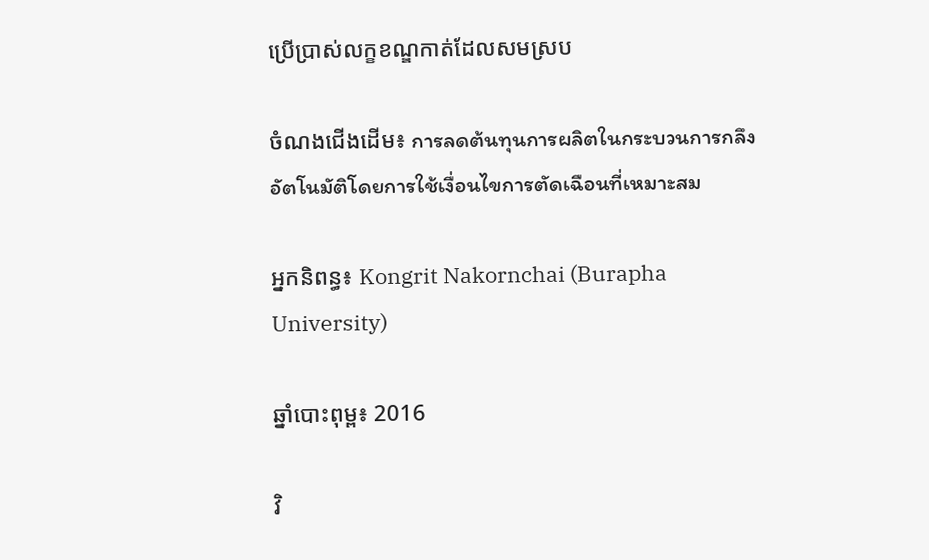ប្រើប្រាស់លក្ខខណ្ឌកាត់ដែលសមស្រប

ចំណងជើងដើម៖ การลดต้นทุนการผลิตในกระบวนการกลึงอัตโนมัติโดยการใช้เงื่อนไขการตัดเฉือนที่เหมาะสม

អ្នកនិពន្ធ៖ Kongrit Nakornchai (Burapha University)

ឆ្នាំបោះពុម្ព៖ 2016

វិ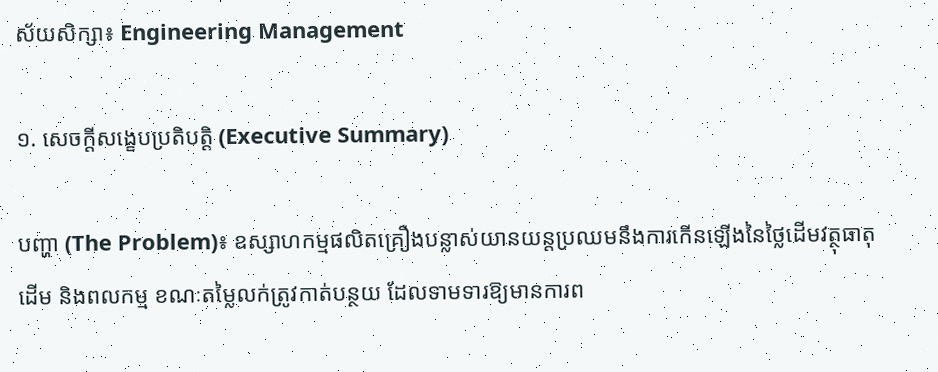ស័យសិក្សា៖ Engineering Management

១. សេចក្តីសង្ខេបប្រតិបត្តិ (Executive Summary)

បញ្ហា (The Problem)៖ ឧស្សាហកម្មផលិតគ្រឿងបន្លាស់យានយន្តប្រឈមនឹងការកើនឡើងនៃថ្លៃដើមវត្ថុធាតុដើម និងពលកម្ម ខណៈតម្លៃលក់ត្រូវកាត់បន្ថយ ដែលទាមទារឱ្យមានការព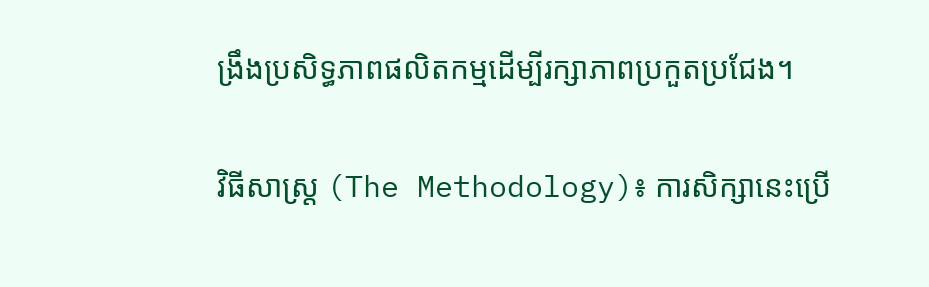ង្រឹងប្រសិទ្ធភាពផលិតកម្មដើម្បីរក្សាភាពប្រកួតប្រជែង។

វិធីសាស្ត្រ (The Methodology)៖ ការសិក្សានេះប្រើ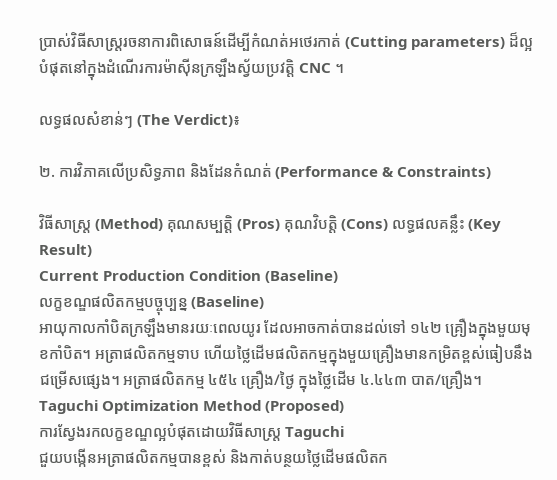ប្រាស់វិធីសាស្ត្ររចនាការពិសោធន៍ដើម្បីកំណត់អថេរកាត់ (Cutting parameters) ដ៏ល្អបំផុតនៅក្នុងដំណើរការម៉ាស៊ីនក្រឡឹងស្វ័យប្រវត្តិ CNC ។

លទ្ធផលសំខាន់ៗ (The Verdict)៖

២. ការវិភាគលើប្រសិទ្ធភាព និងដែនកំណត់ (Performance & Constraints)

វិធីសាស្ត្រ (Method) គុណសម្បត្តិ (Pros) គុណវិបត្តិ (Cons) លទ្ធផលគន្លឹះ (Key Result)
Current Production Condition (Baseline)
លក្ខខណ្ឌផលិតកម្មបច្ចុប្បន្ន (Baseline)
អាយុកាលកាំបិតក្រឡឹងមានរយៈពេលយូរ ដែលអាចកាត់បានដល់ទៅ ១៤២ គ្រឿងក្នុងមួយមុខកាំបិត។ អត្រាផលិតកម្មទាប ហើយថ្លៃដើមផលិតកម្មក្នុងមួយគ្រឿងមានកម្រិតខ្ពស់ធៀបនឹងជម្រើសផ្សេង។ អត្រាផលិតកម្ម ៤៥៤ គ្រឿង/ថ្ងៃ ក្នុងថ្លៃដើម ៤.៤៤៣ បាត/គ្រឿង។
Taguchi Optimization Method (Proposed)
ការស្វែងរកលក្ខខណ្ឌល្អបំផុតដោយវិធីសាស្ត្រ Taguchi
ជួយបង្កើនអត្រាផលិតកម្មបានខ្ពស់ និងកាត់បន្ថយថ្លៃដើមផលិតក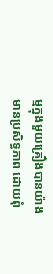ម្មក្នុងមួយគ្រឿងបានយ៉ាងមានប្រសិទ្ធភាព ដោយពុំ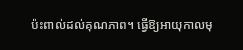ប៉ះពាល់ដល់គុណភាព។ ធ្វើឱ្យអាយុកាលមុ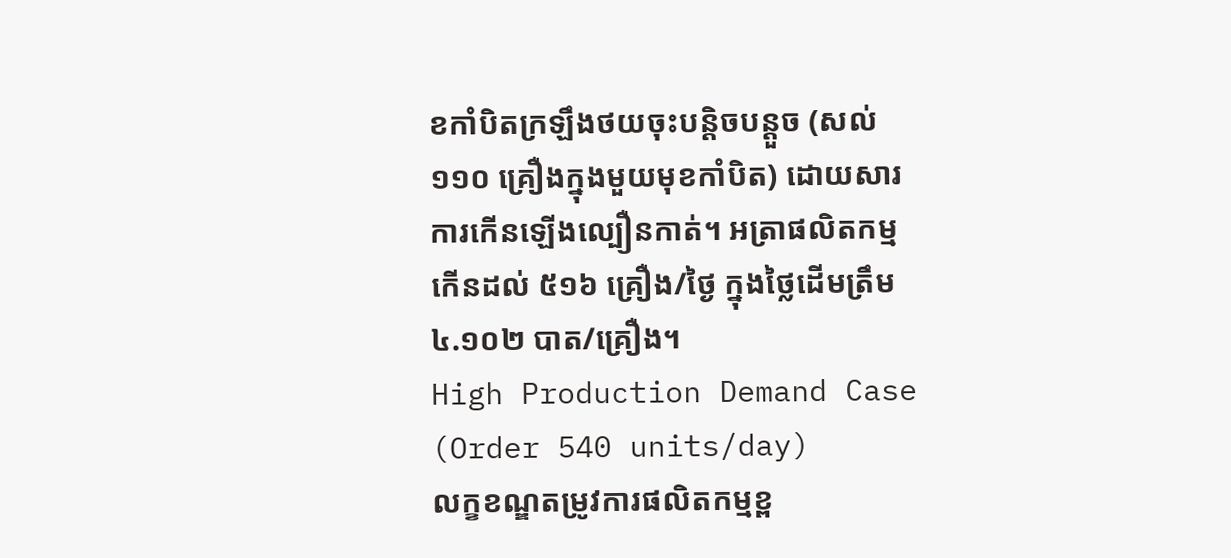ខកាំបិតក្រឡឹងថយចុះបន្តិចបន្តួច (សល់ ១១០ គ្រឿងក្នុងមួយមុខកាំបិត) ដោយសារការកើនឡើងល្បឿនកាត់។ អត្រាផលិតកម្មកើនដល់ ៥១៦ គ្រឿង/ថ្ងៃ ក្នុងថ្លៃដើមត្រឹម ៤.១០២ បាត/គ្រឿង។
High Production Demand Case (Order 540 units/day)
លក្ខខណ្ឌតម្រូវការផលិតកម្មខ្ព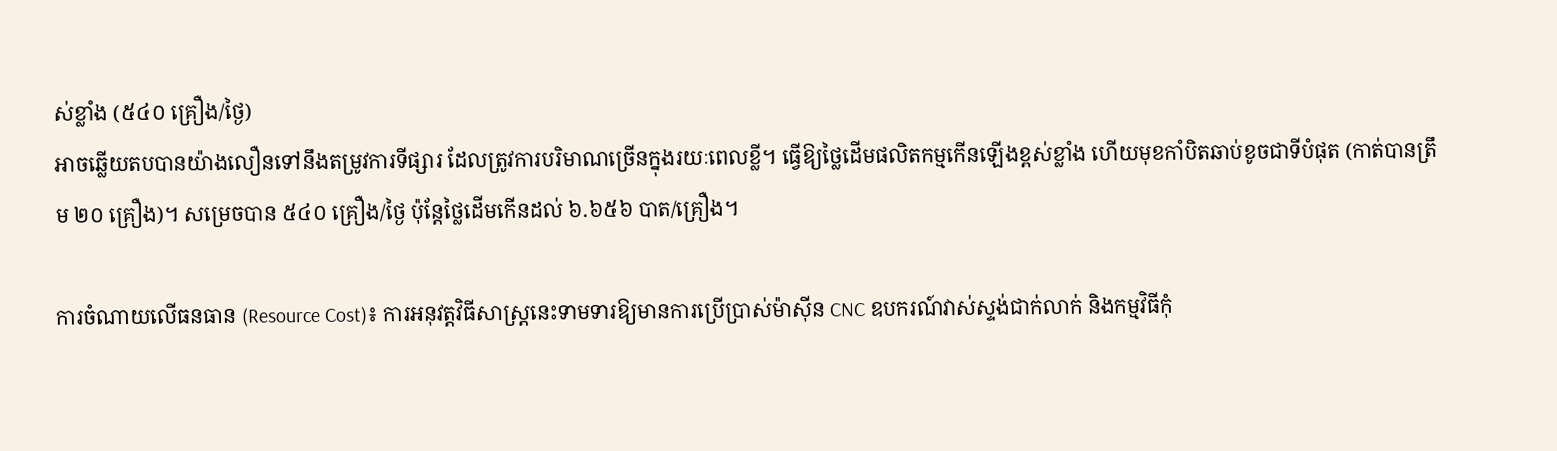ស់ខ្លាំង (៥៤០ គ្រឿង/ថ្ងៃ)
អាចឆ្លើយតបបានយ៉ាងលឿនទៅនឹងតម្រូវការទីផ្សារ ដែលត្រូវការបរិមាណច្រើនក្នុងរយៈពេលខ្លី។ ធ្វើឱ្យថ្លៃដើមផលិតកម្មកើនឡើងខ្ពស់ខ្លាំង ហើយមុខកាំបិតឆាប់ខូចជាទីបំផុត (កាត់បានត្រឹម ២០ គ្រឿង)។ សម្រេចបាន ៥៤០ គ្រឿង/ថ្ងៃ ប៉ុន្តែថ្លៃដើមកើនដល់ ៦.៦៥៦ បាត/គ្រឿង។

ការចំណាយលើធនធាន (Resource Cost)៖ ការអនុវត្តវិធីសាស្ត្រនេះទាមទារឱ្យមានការប្រើប្រាស់ម៉ាស៊ីន CNC ឧបករណ៍វាស់ស្ទង់ជាក់លាក់ និងកម្មវិធីកុំ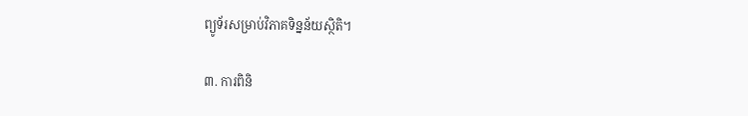ព្យូទ័រសម្រាប់វិភាគទិន្នន័យស្ថិតិ។

៣. ការពិនិ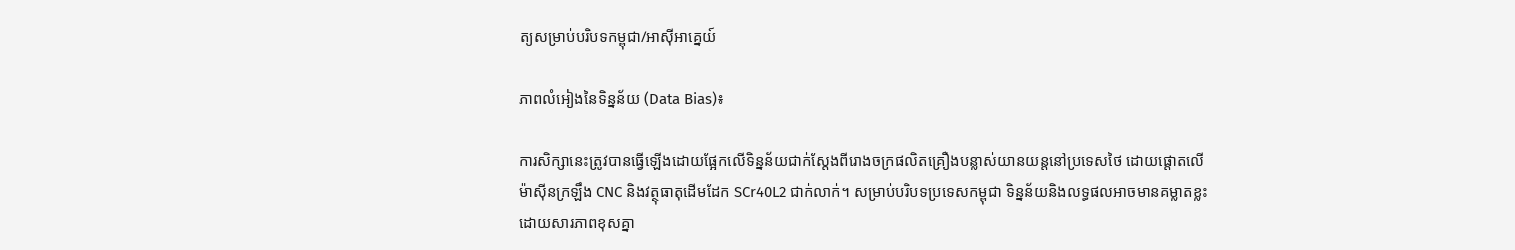ត្យសម្រាប់បរិបទកម្ពុជា/អាស៊ីអាគ្នេយ៍

ភាពលំអៀងនៃទិន្នន័យ (Data Bias)៖

ការសិក្សានេះត្រូវបានធ្វើឡើងដោយផ្អែកលើទិន្នន័យជាក់ស្តែងពីរោងចក្រផលិតគ្រឿងបន្លាស់យានយន្តនៅប្រទេសថៃ ដោយផ្តោតលើម៉ាស៊ីនក្រឡឹង CNC និងវត្ថុធាតុដើមដែក SCr40L2 ជាក់លាក់។ សម្រាប់បរិបទប្រទេសកម្ពុជា ទិន្នន័យនិងលទ្ធផលអាចមានគម្លាតខ្លះ ដោយសារភាពខុសគ្នា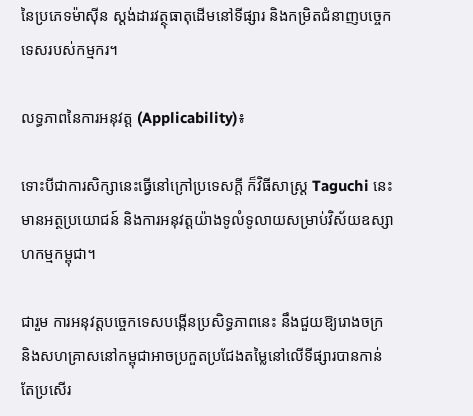នៃប្រភេទម៉ាស៊ីន ស្តង់ដារវត្ថុធាតុដើមនៅទីផ្សារ និងកម្រិតជំនាញបច្ចេកទេសរបស់កម្មករ។

លទ្ធភាពនៃការអនុវត្ត (Applicability)៖

ទោះបីជាការសិក្សានេះធ្វើនៅក្រៅប្រទេសក្ដី ក៏វិធីសាស្ត្រ Taguchi នេះមានអត្ថប្រយោជន៍ និងការអនុវត្តយ៉ាងទូលំទូលាយសម្រាប់វិស័យឧស្សាហកម្មកម្ពុជា។

ជារួម ការអនុវត្តបច្ចេកទេសបង្កើនប្រសិទ្ធភាពនេះ នឹងជួយឱ្យរោងចក្រ និងសហគ្រាសនៅកម្ពុជាអាចប្រកួតប្រជែងតម្លៃនៅលើទីផ្សារបានកាន់តែប្រសើរ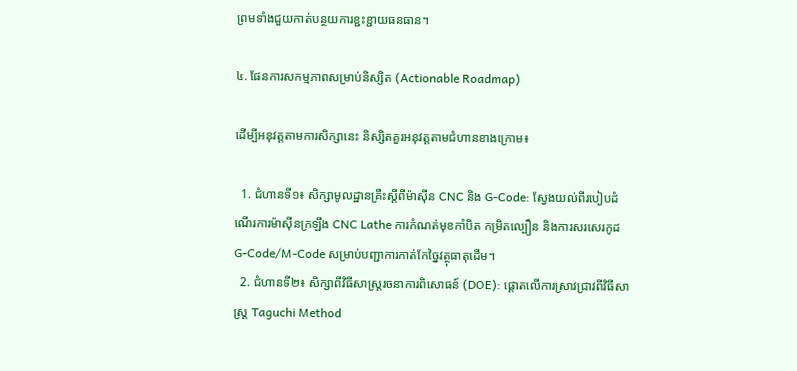ព្រមទាំងជួយកាត់បន្ថយការខ្ជះខ្ជាយធនធាន។

៤. ផែនការសកម្មភាពសម្រាប់និស្សិត (Actionable Roadmap)

ដើម្បីអនុវត្តតាមការសិក្សានេះ និស្សិតគួរអនុវត្តតាមជំហានខាងក្រោម៖

  1. ជំហានទី១៖ សិក្សាមូលដ្ឋានគ្រឹះស្តីពីម៉ាស៊ីន CNC និង G-Code: ស្វែងយល់ពីរបៀបដំណើរការម៉ាស៊ីនក្រឡឹង CNC Lathe ការកំណត់មុខកាំបិត កម្រិតល្បឿន និងការសរសេរកូដ G-Code/M-Code សម្រាប់បញ្ជាការកាត់កែច្នៃវត្ថុធាតុដើម។
  2. ជំហានទី២៖ សិក្សាពីវិធីសាស្ត្ររចនាការពិសោធន៍ (DOE): ផ្តោតលើការស្រាវជ្រាវពីវិធីសាស្ត្រ Taguchi Method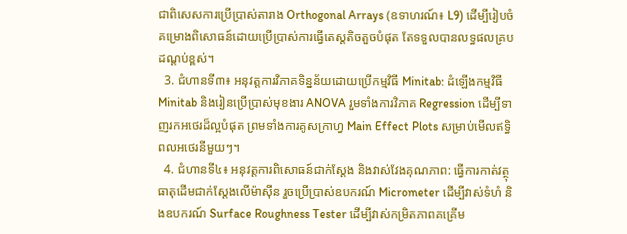ជាពិសេសការប្រើប្រាស់តារាង Orthogonal Arrays (ឧទាហរណ៍៖ L9) ដើម្បីរៀបចំគម្រោងពិសោធន៍ដោយប្រើប្រាស់ការធ្វើតេស្តតិចតួចបំផុត តែទទួលបានលទ្ធផលគ្របដណ្ដប់ខ្ពស់។
  3. ជំហានទី៣៖ អនុវត្តការវិភាគទិន្នន័យដោយប្រើកម្មវិធី Minitab: ដំឡើងកម្មវិធី Minitab និងរៀនប្រើប្រាស់មុខងារ ANOVA រួមទាំងការវិភាគ Regression ដើម្បីទាញរកអថេរដ៏ល្អបំផុត ព្រមទាំងការគូសក្រាហ្វ Main Effect Plots សម្រាប់មើលឥទ្ធិពលអថេរនីមួយៗ។
  4. ជំហានទី៤៖ អនុវត្តការពិសោធន៍ជាក់ស្តែង និងវាស់វែងគុណភាព: ធ្វើការកាត់វត្ថុធាតុដើមជាក់ស្តែងលើម៉ាស៊ីន រួចប្រើប្រាស់ឧបករណ៍ Micrometer ដើម្បីវាស់ទំហំ និងឧបករណ៍ Surface Roughness Tester ដើម្បីវាស់កម្រិតភាពគគ្រើម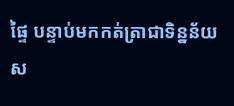ផ្ទៃ បន្ទាប់មកកត់ត្រាជាទិន្នន័យស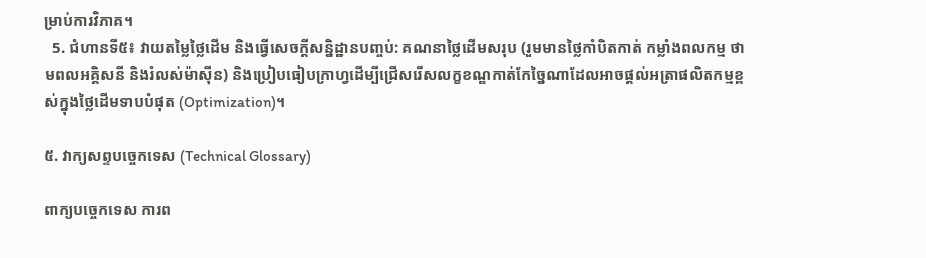ម្រាប់ការវិភាគ។
  5. ជំហានទី៥៖ វាយតម្លៃថ្លៃដើម និងធ្វើសេចក្តីសន្និដ្ឋានបញ្ចប់: គណនាថ្លៃដើមសរុប (រួមមានថ្លៃកាំបិតកាត់ កម្លាំងពលកម្ម ថាមពលអគ្គិសនី និងរំលស់ម៉ាស៊ីន) និងប្រៀបធៀបក្រាហ្វដើម្បីជ្រើសរើសលក្ខខណ្ឌកាត់កែច្នៃណាដែលអាចផ្តល់អត្រាផលិតកម្មខ្ពស់ក្នុងថ្លៃដើមទាបបំផុត (Optimization)។

៥. វាក្យសព្ទបច្ចេកទេស (Technical Glossary)

ពាក្យបច្ចេកទេស ការព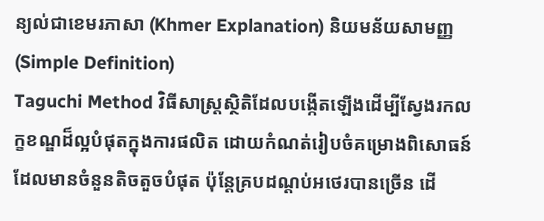ន្យល់ជាខេមរភាសា (Khmer Explanation) និយមន័យសាមញ្ញ (Simple Definition)
Taguchi Method វិធីសាស្ត្រស្ថិតិដែលបង្កើតឡើងដើម្បីស្វែងរកលក្ខខណ្ឌដ៏ល្អបំផុតក្នុងការផលិត ដោយកំណត់រៀបចំគម្រោងពិសោធន៍ដែលមានចំនួនតិចតួចបំផុត ប៉ុន្តែគ្របដណ្ដប់អថេរបានច្រើន ដើ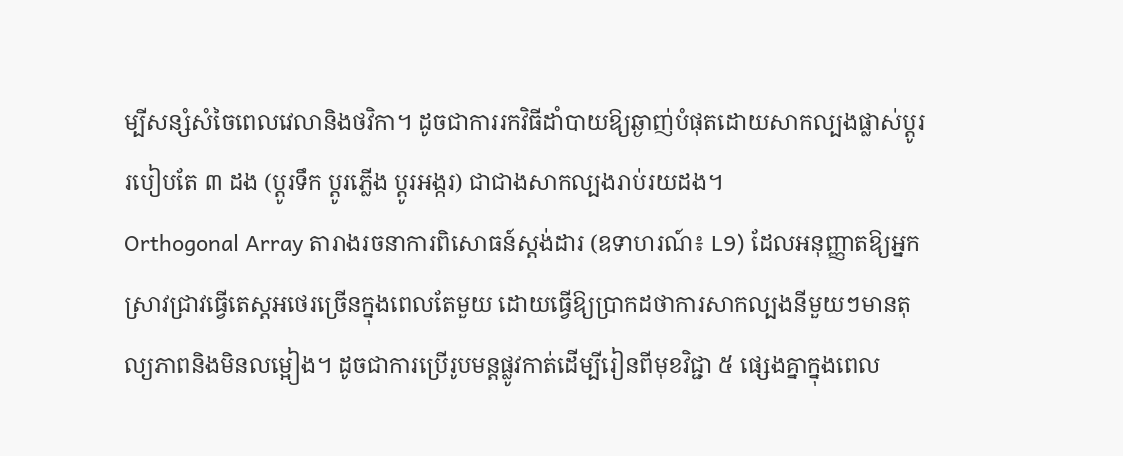ម្បីសន្សំសំចៃពេលវេលានិងថវិកា។ ដូចជាការរកវិធីដាំបាយឱ្យឆ្ងាញ់បំផុតដោយសាកល្បងផ្លាស់ប្តូររបៀបតែ ៣ ដង (ប្ដូរទឹក ប្ដូរភ្លើង ប្ដូរអង្ករ) ជាជាងសាកល្បងរាប់រយដង។
Orthogonal Array តារាងរចនាការពិសោធន៍ស្តង់ដារ (ឧទាហរណ៍៖ L9) ដែលអនុញ្ញាតឱ្យអ្នកស្រាវជ្រាវធ្វើតេស្តអថេរច្រើនក្នុងពេលតែមួយ ដោយធ្វើឱ្យប្រាកដថាការសាកល្បងនីមួយៗមានតុល្យភាពនិងមិនលម្អៀង។ ដូចជាការប្រើរូបមន្តផ្លូវកាត់ដើម្បីរៀនពីមុខវិជ្ជា ៥ ផ្សេងគ្នាក្នុងពេល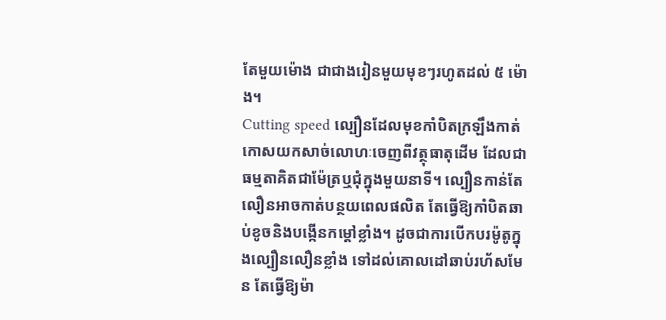តែមួយម៉ោង ជាជាងរៀនមួយមុខៗរហូតដល់ ៥ ម៉ោង។
Cutting speed ល្បឿនដែលមុខកាំបិតក្រឡឹងកាត់កោសយកសាច់លោហៈចេញពីវត្ថុធាតុដើម ដែលជាធម្មតាគិតជាម៉ែត្រឬជុំក្នុងមួយនាទី។ ល្បឿនកាន់តែលឿនអាចកាត់បន្ថយពេលផលិត តែធ្វើឱ្យកាំបិតឆាប់ខូចនិងបង្កើនកម្តៅខ្លាំង។ ដូចជាការបើកបរម៉ូតូក្នុងល្បឿនលឿនខ្លាំង ទៅដល់គោលដៅឆាប់រហ័សមែន តែធ្វើឱ្យម៉ា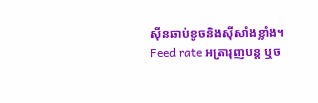ស៊ីនឆាប់ខូចនិងស៊ីសាំងខ្លាំង។
Feed rate អត្រារុញបន្ត ឬច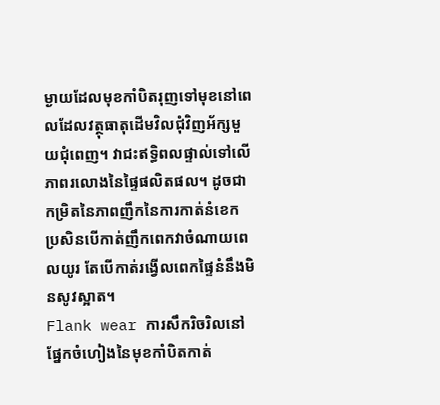ម្ងាយដែលមុខកាំបិតរុញទៅមុខនៅពេលដែលវត្ថុធាតុដើមវិលជុំវិញអ័ក្សមួយជុំពេញ។ វាជះឥទ្ធិពលផ្ទាល់ទៅលើភាពរលោងនៃផ្ទៃផលិតផល។ ដូចជាកម្រិតនៃភាពញឹកនៃការកាត់នំខេក ប្រសិនបើកាត់ញឹកពេកវាចំណាយពេលយូរ តែបើកាត់រង្វើលពេកផ្ទៃនំនឹងមិនសូវស្អាត។
Flank wear ការសឹករិចរិលនៅផ្នែកចំហៀងនៃមុខកាំបិតកាត់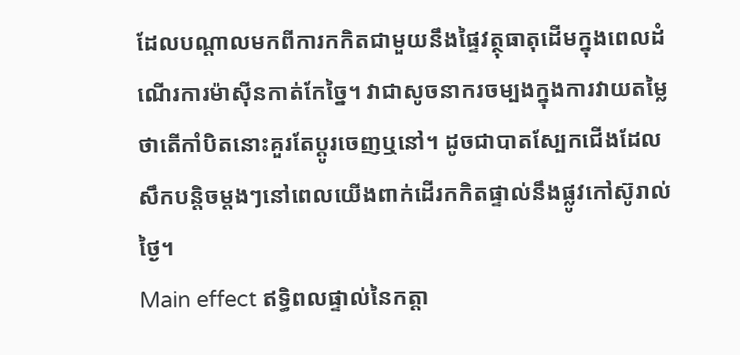ដែលបណ្តាលមកពីការកកិតជាមួយនឹងផ្ទៃវត្ថុធាតុដើមក្នុងពេលដំណើរការម៉ាស៊ីនកាត់កែច្នៃ។ វាជាសូចនាករចម្បងក្នុងការវាយតម្លៃថាតើកាំបិតនោះគួរតែប្តូរចេញឬនៅ។ ដូចជាបាតស្បែកជើងដែលសឹកបន្តិចម្តងៗនៅពេលយើងពាក់ដើរកកិតផ្ទាល់នឹងផ្លូវកៅស៊ូរាល់ថ្ងៃ។
Main effect ឥទ្ធិពលផ្ទាល់នៃកត្តា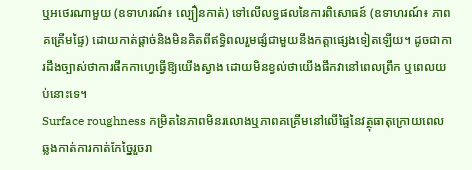ឬអថេរណាមួយ (ឧទាហរណ៍៖ ល្បឿនកាត់) ទៅលើលទ្ធផលនៃការពិសោធន៍ (ឧទាហរណ៍៖ ភាពគគ្រើមផ្ទៃ) ដោយកាត់ផ្តាច់និងមិនគិតពីឥទ្ធិពលរួមផ្សំជាមួយនឹងកត្តាផ្សេងទៀតឡើយ។ ដូចជាការដឹងច្បាស់ថាការផឹកកាហ្វេធ្វើឱ្យយើងស្វាង ដោយមិនខ្វល់ថាយើងផឹកវានៅពេលព្រឹក ឬពេលយប់នោះទេ។
Surface roughness កម្រិតនៃភាពមិនរលោងឬភាពគគ្រើមនៅលើផ្ទៃនៃវត្ថុធាតុក្រោយពេលឆ្លងកាត់ការកាត់កែច្នៃរួចរា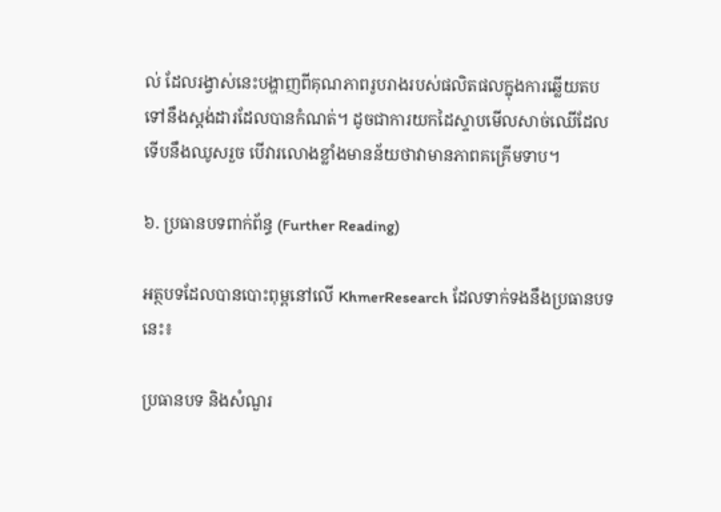ល់ ដែលរង្វាស់នេះបង្ហាញពីគុណភាពរូបរាងរបស់ផលិតផលក្នុងការឆ្លើយតបទៅនឹងស្តង់ដារដែលបានកំណត់។ ដូចជាការយកដៃស្ទាបមើលសាច់ឈើដែលទើបនឹងឈូសរួច បើវារលោងខ្លាំងមានន័យថាវាមានភាពគគ្រើមទាប។

៦. ប្រធានបទពាក់ព័ន្ធ (Further Reading)

អត្ថបទដែលបានបោះពុម្ពនៅលើ KhmerResearch ដែលទាក់ទងនឹងប្រធានបទនេះ៖

ប្រធានបទ និងសំណួរ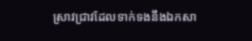ស្រាវជ្រាវដែលទាក់ទងនឹងឯកសា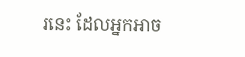រនេះ ដែលអ្នកអាច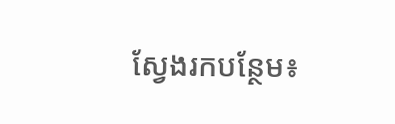ស្វែងរកបន្ថែម៖